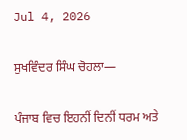Jul 4, 2026

ਸੁਖਵਿੰਦਰ ਸਿੰਘ ਚੋਹਲਾ—

ਪੰਜਾਬ ਵਿਚ ਇਹਨੀਂ ਦਿਨੀਂ ਧਰਮ ਅਤੇ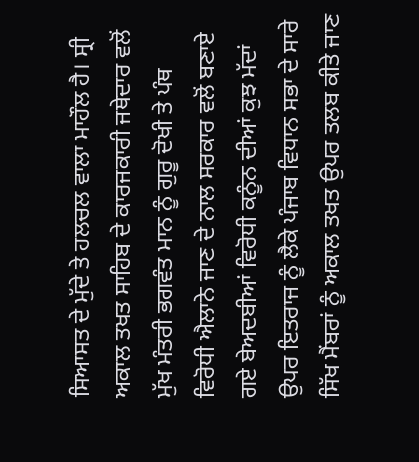ਸਿਆਸਤ ਦੇ ਮੁੱਦੇ ਤੇ ਹਲਚਲ ਵਾਲਾ ਮਾਹੌਲ ਹੈ। ਸ੍ਰੀ ਅਕਾਲ ਤਖਤ ਸਾਹਿਬ ਦੇ ਕਾਰਜਕਾਰੀ ਜਥੇਦਾਰ ਵਲੋਂ ਮੁੱਖ ਮੰਤਰੀ ਭਗਵੰਤ ਮਾਨ ਨੂੰ ਗੁਰੂ ਦੋਖੀ ਤੇ ਪੰਥ ਵਿਰੋਧੀ ਐਲਾਨੇ ਜਾਣ ਦੇ ਨਾਲ ਸਰਕਾਰ ਵਲੋਂ ਬਣਾਏ ਗਏ ਬੇਅਦਬੀਆਂ ਵਿਰੋਧੀ ਕਨੂੰਨ ਦੀਆਂ ਕੁਝ ਮੱਦਾਂ ਉਪਰ ਇਤਰਾਜ ਨੂੰ ਲੈਕੇ ਪੰਜਾਬ ਵਿਧਾਨ ਸਭਾ ਦੇ ਸਾਰੇ ਸਿੱਖ ਮੈਂਬਰਾਂ ਨੂੰ ਅਕਾਲ ਤਖਤ ਉਪਰ ਤਲਬ ਕੀਤੇ ਜਾਣ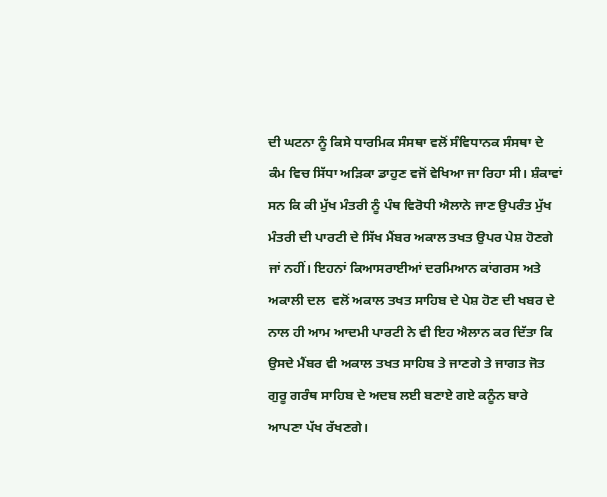ਦੀ ਘਟਨਾ ਨੂੰ ਕਿਸੇ ਧਾਰਮਿਕ ਸੰਸਥਾ ਵਲੋਂ ਸੰਵਿਧਾਨਕ ਸੰਸਥਾ ਦੇ ਕੰਮ ਵਿਚ ਸਿੱਧਾ ਅੜਿਕਾ ਡਾਹੁਣ ਵਜੋਂ ਵੇਖਿਆ ਜਾ ਰਿਹਾ ਸੀ। ਸ਼ੰਕਾਵਾਂ ਸਨ ਕਿ ਕੀ ਮੁੱਖ ਮੰਤਰੀ ਨੂੰ ਪੰਥ ਵਿਰੋਧੀ ਐਲਾਨੇ ਜਾਣ ਉਪਰੰਤ ਮੁੱਖ ਮੰਤਰੀ ਦੀ ਪਾਰਟੀ ਦੇ ਸਿੱਖ ਮੈਂਬਰ ਅਕਾਲ ਤਖਤ ਉਪਰ ਪੇਸ਼ ਹੋਣਗੇ ਜਾਂ ਨਹੀਂ। ਇਹਨਾਂ ਕਿਆਸਰਾਈਆਂ ਦਰਮਿਆਨ ਕਾਂਗਰਸ ਅਤੇ ਅਕਾਲੀ ਦਲ  ਵਲੋਂ ਅਕਾਲ ਤਖਤ ਸਾਹਿਬ ਦੇ ਪੇਸ਼ ਹੋਣ ਦੀ ਖਬਰ ਦੇ ਨਾਲ ਹੀ ਆਮ ਆਦਮੀ ਪਾਰਟੀ ਨੇ ਵੀ ਇਹ ਐਲਾਨ ਕਰ ਦਿੱਤਾ ਕਿ ਉਸਦੇ ਮੈਂਬਰ ਵੀ ਅਕਾਲ ਤਖਤ ਸਾਹਿਬ ਤੇ ਜਾਣਗੇ ਤੇ ਜਾਗਤ ਜੋਤ ਗੁਰੂ ਗਰੰਥ ਸਾਹਿਬ ਦੇ ਅਦਬ ਲਈ ਬਣਾਏ ਗਏ ਕਨੂੰਨ ਬਾਰੇ ਆਪਣਾ ਪੱਖ ਰੱਖਣਗੇ।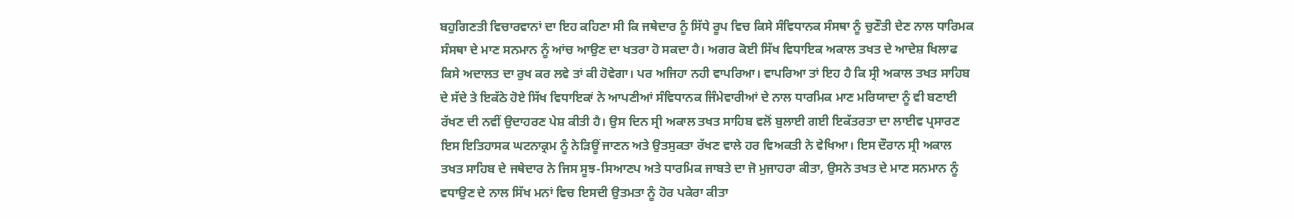ਬਹੁਗਿਣਤੀ ਵਿਚਾਰਵਾਨਾਂ ਦਾ ਇਹ ਕਹਿਣਾ ਸੀ ਕਿ ਜਥੇਦਾਰ ਨੂੰ ਸਿੱਧੇ ਰੂਪ ਵਿਚ ਕਿਸੇ ਸੰਵਿਧਾਨਕ ਸੰਸਥਾ ਨੂੰ ਚੁਣੌਤੀ ਦੇਣ ਨਾਲ ਧਾਰਿਮਕ ਸੰਸਥਾ ਦੇ ਮਾਣ ਸਨਮਾਨ ਨੂੰ ਆਂਚ ਆਉਣ ਦਾ ਖਤਰਾ ਹੋ ਸਕਦਾ ਹੈ। ਅਗਰ ਕੋਈ ਸਿੱਖ ਵਿਧਾਇਕ ਅਕਾਲ ਤਖਤ ਦੇ ਆਦੇਸ਼ ਖਿਲਾਫ ਕਿਸੇ ਅਦਾਲਤ ਦਾ ਰੁਖ ਕਰ ਲਵੇ ਤਾਂ ਕੀ ਹੋਵੇਗਾ। ਪਰ ਅਜਿਹਾ ਨਹੀ ਵਾਪਰਿਆ। ਵਾਪਰਿਆ ਤਾਂ ਇਹ ਹੈ ਕਿ ਸ੍ਰੀ ਅਕਾਲ ਤਖਤ ਸਾਹਿਬ ਦੇ ਸੱਦੇ ਤੇ ਇਕੱਠੇ ਹੋਏ ਸਿੱਖ ਵਿਧਾਇਕਾਂ ਨੇ ਆਪਣੀਆਂ ਸੰਵਿਧਾਨਕ ਜਿੰਮੇਵਾਰੀਆਂ ਦੇ ਨਾਲ ਧਾਰਮਿਕ ਮਾਣ ਮਰਿਯਾਦਾ ਨੂੰ ਵੀ ਬਣਾਈ ਰੱਖਣ ਦੀ ਨਵੀਂ ਉਦਾਹਰਣ ਪੇਸ਼ ਕੀਤੀ ਹੈ। ਉਸ ਦਿਨ ਸ੍ਰੀ ਅਕਾਲ ਤਖਤ ਸਾਹਿਬ ਵਲੋਂ ਬੁਲਾਈ ਗਈ ਇਕੱਤਰਤਾ ਦਾ ਲਾਈਵ ਪ੍ਰਸਾਰਣ ਇਸ ਇਤਿਹਾਸਕ ਘਟਨਾਕ੍ਰਮ ਨੂੰ ਨੇੜਿਊਂ ਜਾਣਨ ਅਤੇ ਉਤਸੁਕਤਾ ਰੱਖਣ ਵਾਲੇ ਹਰ ਵਿਅਕਤੀ ਨੇ ਵੇਖਿਆ। ਇਸ ਦੌਰਾਨ ਸ੍ਰੀ ਅਕਾਲ ਤਖਤ ਸਾਹਿਬ ਦੇ ਜਥੇਦਾਰ ਨੇ ਜਿਸ ਸੂਝ-ਸਿਆਣਪ ਅਤੇ ਧਾਰਮਿਕ ਜਾਬਤੇ ਦਾ ਜੋ ਮੁਜਾਹਰਾ ਕੀਤਾ, ਉਸਨੇ ਤਖਤ ਦੇ ਮਾਣ ਸਨਮਾਨ ਨੂੰ ਵਧਾਉਣ ਦੇ ਨਾਲ ਸਿੱਖ ਮਨਾਂ ਵਿਚ ਇਸਦੀ ਉਤਮਤਾ ਨੂੰ ਹੋਰ ਪਕੇਰਾ ਕੀਤਾ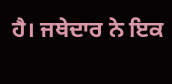ਹੈ। ਜਥੇਦਾਰ ਨੇ ਇਕ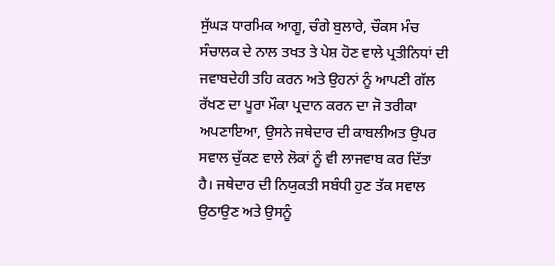ਸੁੱਘੜ ਧਾਰਮਿਕ ਆਗੂ, ਚੰਗੇ ਬੁਲਾਰੇ, ਚੌਕਸ ਮੰਚ ਸੰਚਾਲਕ ਦੇ ਨਾਲ ਤਖਤ ਤੇ ਪੇਸ਼ ਹੋਣ ਵਾਲੇ ਪ੍ਰਤੀਨਿਧਾਂ ਦੀ ਜਵਾਬਦੇਹੀ ਤਹਿ ਕਰਨ ਅਤੇ ਉਹਨਾਂ ਨੂੰ ਆਪਣੀ ਗੱਲ ਰੱਖਣ ਦਾ ਪੂਰਾ ਮੌਕਾ ਪ੍ਰਦਾਨ ਕਰਨ ਦਾ ਜੋ ਤਰੀਕਾ ਅਪਣਾਇਆ, ਉਸਨੇ ਜਥੇਦਾਰ ਦੀ ਕਾਬਲੀਅਤ ਉਪਰ ਸਵਾਲ ਚੁੱਕਣ ਵਾਲੇ ਲੋਕਾਂ ਨੂੰ ਵੀ ਲਾਜਵਾਬ ਕਰ ਦਿੱਤਾ ਹੈ। ਜਥੇਦਾਰ ਦੀ ਨਿਯੁਕਤੀ ਸਬੰਧੀ ਹੁਣ ਤੱਕ ਸਵਾਲ ਉਠਾਉਣ ਅਤੇ ਉਸਨੂੰ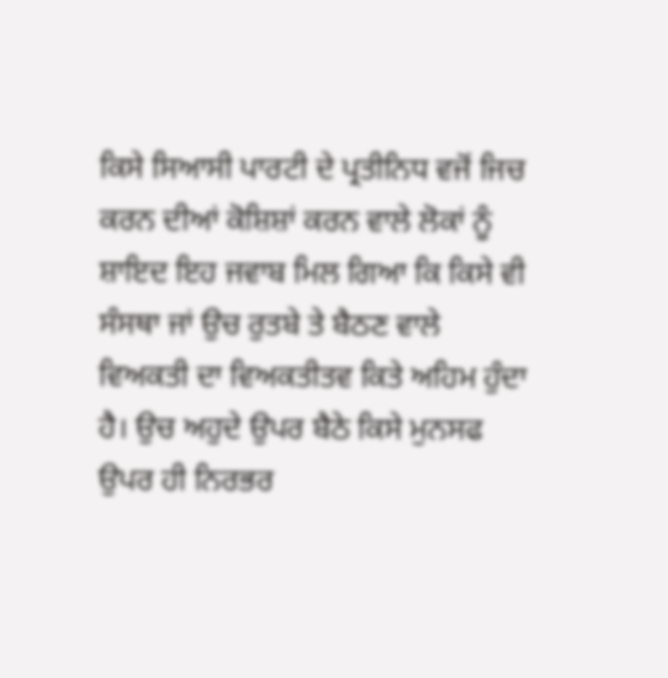ਕਿਸੇ ਸਿਆਸੀ ਪਾਰਟੀ ਦੇ ਪ੍ਰਤੀਨਿਧ ਵਜੋਂ ਜਿਚ ਕਰਨ ਦੀਆਂ ਕੋਸ਼ਿਸ਼ਾਂ ਕਰਨ ਵਾਲੇ ਲੋਕਾਂ ਨੂੰ ਸ਼ਾਇਦ ਇਹ ਜਵਾਬ ਮਿਲ ਗਿਆ ਕਿ ਕਿਸੇ ਵੀ ਸੰਸਥਾ ਜਾਂ ਉਚ ਰੁਤਬੇ ਤੇ ਬੈਠਣ ਵਾਲੇ ਵਿਅਕਤੀ ਦਾ ਵਿਅਕਤੀਤਵ ਕਿਤੇ ਅਹਿਮ ਹੁੰਦਾ ਹੈ। ਉਚ ਅਹੁਦੇ ਉਪਰ ਬੈਠੇ ਕਿਸੇ ਮੁਨਸਫ ਉਪਰ ਹੀ ਨਿਰਭਰ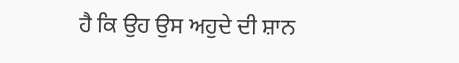ਹੈ ਕਿ ਉਹ ਉਸ ਅਹੁਦੇ ਦੀ ਸ਼ਾਨ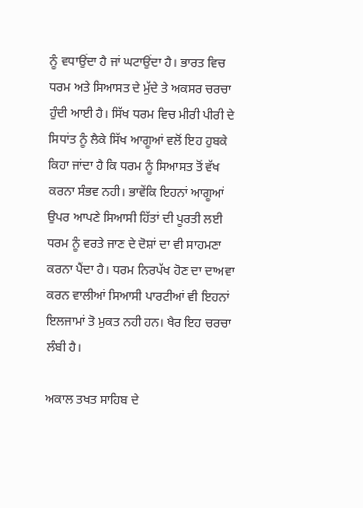ਨੂੰ ਵਧਾਉਂਦਾ ਹੈ ਜਾਂ ਘਟਾਉਂਦਾ ਹੈ। ਭਾਰਤ ਵਿਚ ਧਰਮ ਅਤੇ ਸਿਆਸਤ ਦੇ ਮੁੱਦੇ ਤੇ ਅਕਸਰ ਚਰਚਾ ਹੁੰਦੀ ਆਈ ਹੈ। ਸਿੱਖ ਧਰਮ ਵਿਚ ਮੀਰੀ ਪੀਰੀ ਦੇ ਸਿਧਾਂਤ ਨੂੰ ਲੈਕੇ ਸਿੱਖ ਆਗੂਆਂ ਵਲੋਂ ਇਹ ਹੁਬਕੇ ਕਿਹਾ ਜਾਂਦਾ ਹੈ ਕਿ ਧਰਮ ਨੂੰ ਸਿਆਸਤ ਤੋਂ ਵੱਖ ਕਰਨਾ ਸੰਭਵ ਨਹੀ। ਭਾਵੇਂਕਿ ਇਹਨਾਂ ਆਗੂਆਂ ਉਪਰ ਆਪਣੇ ਸਿਆਸੀ ਹਿੱਤਾਂ ਦੀ ਪੂਰਤੀ ਲਈ ਧਰਮ ਨੂੰ ਵਰਤੇ ਜਾਣ ਦੇ ਦੋਸ਼ਾਂ ਦਾ ਵੀ ਸਾਹਮਣਾ ਕਰਨਾ ਪੈਂਦਾ ਹੈ। ਧਰਮ ਨਿਰਪੱਖ ਹੋਣ ਦਾ ਦਾਅਵਾ ਕਰਨ ਵਾਲੀਆਂ ਸਿਆਸੀ ਪਾਰਟੀਆਂ ਵੀ ਇਹਨਾਂ ਇਲਜਾਮਾਂ ਤੋ ਮੁਕਤ ਨਹੀ ਹਨ। ਖੈਰ ਇਹ ਚਰਚਾ ਲੰਬੀ ਹੈ।

ਅਕਾਲ ਤਖਤ ਸਾਹਿਬ ਦੇ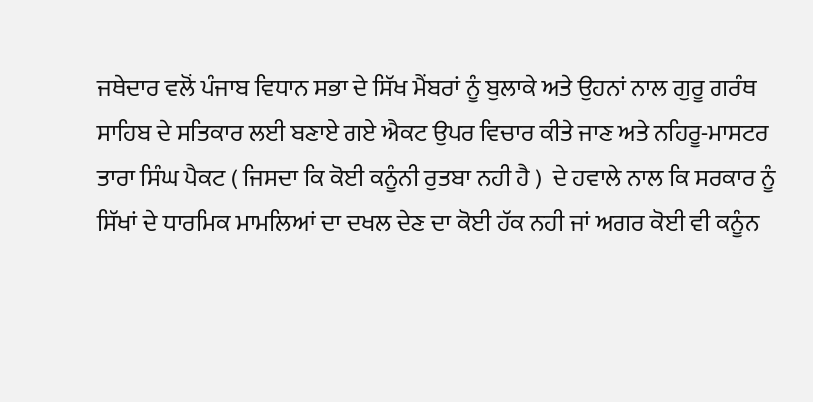ਜਥੇਦਾਰ ਵਲੋਂ ਪੰਜਾਬ ਵਿਧਾਨ ਸਭਾ ਦੇ ਸਿੱਖ ਮੈਂਬਰਾਂ ਨੂੰ ਬੁਲਾਕੇ ਅਤੇ ਉਹਨਾਂ ਨਾਲ ਗੁਰੂ ਗਰੰਥ ਸਾਹਿਬ ਦੇ ਸਤਿਕਾਰ ਲਈ ਬਣਾਏ ਗਏ ਐਕਟ ਉਪਰ ਵਿਚਾਰ ਕੀਤੇ ਜਾਣ ਅਤੇ ਨਹਿਰੂ-ਮਾਸਟਰ ਤਾਰਾ ਸਿੰਘ ਪੈਕਟ ( ਜਿਸਦਾ ਕਿ ਕੋਈ ਕਨੂੰਨੀ ਰੁਤਬਾ ਨਹੀ ਹੈ )  ਦੇ ਹਵਾਲੇ ਨਾਲ ਕਿ ਸਰਕਾਰ ਨੂੰ ਸਿੱਖਾਂ ਦੇ ਧਾਰਮਿਕ ਮਾਮਲਿਆਂ ਦਾ ਦਖਲ ਦੇਣ ਦਾ ਕੋਈ ਹੱਕ ਨਹੀ ਜਾਂ ਅਗਰ ਕੋਈ ਵੀ ਕਨੂੰਨ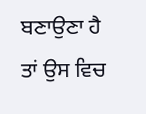ਬਣਾਉਣਾ ਹੈ ਤਾਂ ਉਸ ਵਿਚ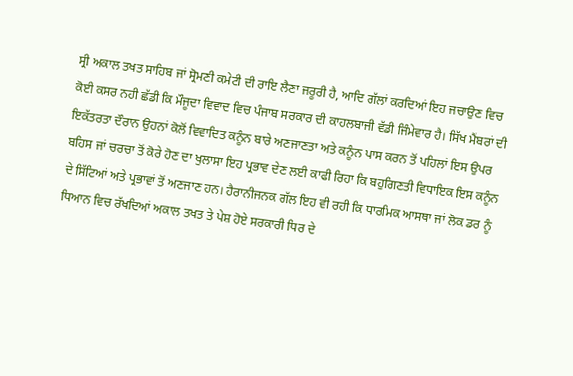ਸ੍ਰੀ ਅਕਾਲ ਤਖਤ ਸਾਹਿਬ ਜਾਂ ਸ੍ਰੋਮਣੀ ਕਮੇਟੀ ਦੀ ਰਾਇ ਲੈਣਾ ਜਰੂਰੀ ਹੈ, ਆਦਿ ਗੱਲਾਂ ਕਰਦਿਆਂ ਇਹ ਜਚਾਉਣ ਵਿਚ ਕੋਈ ਕਸਰ ਨਹੀ ਛੱਡੀ ਕਿ ਮੌਜੂਦਾ ਵਿਵਾਦ ਵਿਚ ਪੰਜਾਬ ਸਰਕਾਰ ਦੀ ਕਾਹਲਬਾਜੀ ਵੱਡੀ ਜਿੰਮੇਵਾਰ ਹੈ। ਸਿੱਖ ਮੈਂਬਰਾਂ ਦੀ ਇਕੱਤਰਤਾ ਦੌਰਾਨ ਉਹਨਾਂ ਕੋਲੋਂ ਵਿਵਾਦਿਤ ਕਨੂੰਨ ਬਾਰੇ ਅਣਜਾਣਤਾ ਅਤੇ ਕਨੂੰਨ ਪਾਸ ਕਰਨ ਤੋਂ ਪਹਿਲਾਂ ਇਸ ਉਪਰ ਬਹਿਸ ਜਾਂ ਚਰਚਾ ਤੋਂ ਕੋਰੇ ਹੋਣ ਦਾ ਖੁਲਾਸਾ ਇਹ ਪ੍ਰਭਾਵ ਦੇਣ ਲਈ ਕਾਫੀ ਰਿਹਾ ਕਿ ਬਹੁਗਿਣਤੀ ਵਿਧਾਇਕ ਇਸ ਕਨੂੰਨ ਦੇ ਸਿੱਟਿਆਂ ਅਤੇ ਪ੍ਰਭਾਵਾਂ ਤੋਂ ਅਣਜਾਣ ਹਨ। ਹੈਰਾਨੀਜਨਕ ਗੱਲ ਇਹ ਵੀ ਰਹੀ ਕਿ ਧਾਰਮਿਕ ਆਸਥਾ ਜਾਂ ਲੋਕ ਡਰ ਨੂੰ  ਧਿਆਨ ਵਿਚ ਰੱਖਦਿਆਂ ਅਕਾਲ ਤਖਤ ਤੇ ਪੇਸ਼ ਹੋਏ ਸਰਕਾਰੀ ਧਿਰ ਦੇ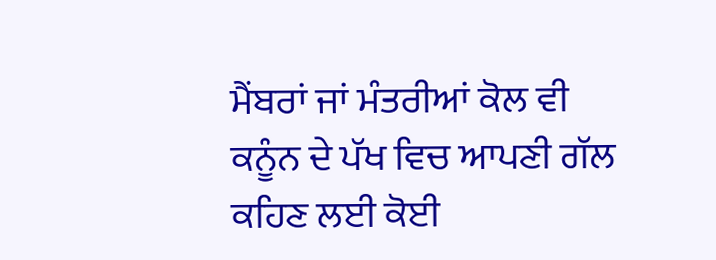ਮੈਂਬਰਾਂ ਜਾਂ ਮੰਤਰੀਆਂ ਕੋਲ ਵੀ ਕਨੂੰਨ ਦੇ ਪੱਖ ਵਿਚ ਆਪਣੀ ਗੱਲ ਕਹਿਣ ਲਈ ਕੋਈ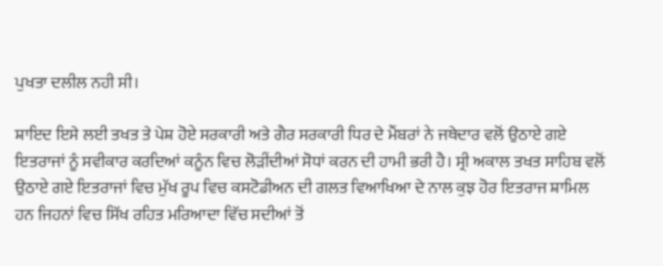ਪੁਖਤਾ ਦਲੀਲ ਨਹੀ ਸੀ।

ਸ਼ਾਇਦ ਇਸੇ ਲਈ ਤਖਤ ਤੇ ਪੇਸ਼ ਹੋਏ ਸਰਕਾਰੀ ਅਤੇ ਗੈਰ ਸਰਕਾਰੀ ਧਿਰ ਦੇ ਮੈਂਬਰਾਂ ਨੇ ਜਥੇਦਾਰ ਵਲੋਂ ਉਠਾਏ ਗਏ ਇਤਰਾਜਾਂ ਨੂੰ ਸਵੀਕਾਰ ਕਰਦਿਆਂ ਕਨੂੰਨ ਵਿਚ ਲੋੜੀਂਦੀਆਂ ਸੋਧਾਂ ਕਰਨ ਦੀ ਹਾਮੀ ਭਰੀ ਹੈ। ਸ੍ਰੀ ਅਕਾਲ ਤਖਤ ਸਾਹਿਬ ਵਲੋਂ ਉਠਾਏ ਗਏ ਇਤਰਾਜਾਂ ਵਿਚ ਮੁੱਖ ਰੂਪ ਵਿਚ ਕਸਟੋਡੀਅਨ ਦੀ ਗਲਤ ਵਿਆਖਿਆ ਦੇ ਨਾਲ ਕੁਝ ਹੋਰ ਇਤਰਾਜ ਸ਼ਾਮਿਲ ਹਨ ਜਿਹਨਾਂ ਵਿਚ ਸਿੱਖ ਰਹਿਤ ਮਰਿਆਦਾ ਵਿੱਚ ਸਦੀਆਂ ਤੋਂ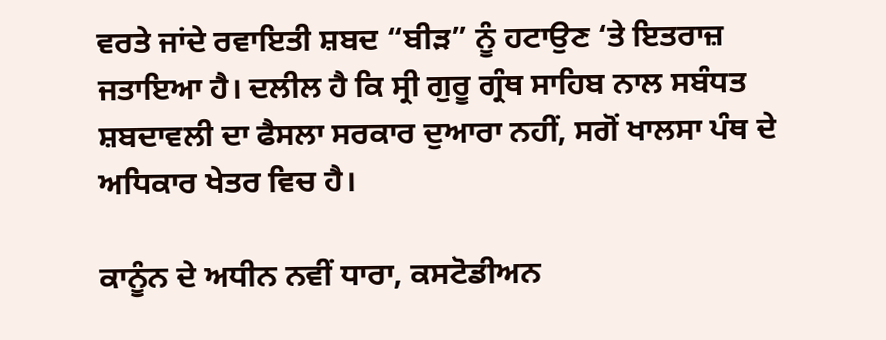ਵਰਤੇ ਜਾਂਦੇ ਰਵਾਇਤੀ ਸ਼ਬਦ “ਬੀੜ” ਨੂੰ ਹਟਾਉਣ ‘ਤੇ ਇਤਰਾਜ਼ ਜਤਾਇਆ ਹੈ। ਦਲੀਲ ਹੈ ਕਿ ਸ੍ਰੀ ਗੁਰੂ ਗ੍ਰੰਥ ਸਾਹਿਬ ਨਾਲ ਸਬੰਧਤ ਸ਼ਬਦਾਵਲੀ ਦਾ ਫੈਸਲਾ ਸਰਕਾਰ ਦੁਆਰਾ ਨਹੀਂ, ਸਗੋਂ ਖਾਲਸਾ ਪੰਥ ਦੇ ਅਧਿਕਾਰ ਖੇਤਰ ਵਿਚ ਹੈ।

ਕਾਨੂੰਨ ਦੇ ਅਧੀਨ ਨਵੀਂ ਧਾਰਾ, ਕਸਟੋਡੀਅਨ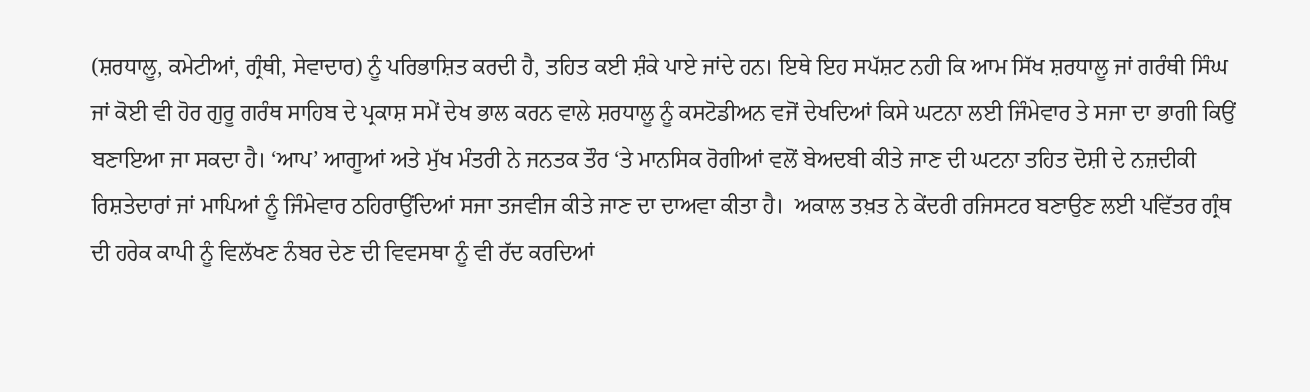(ਸ਼ਰਧਾਲੂ, ਕਮੇਟੀਆਂ, ਗ੍ਰੰਥੀ, ਸੇਵਾਦਾਰ) ਨੂੰ ਪਰਿਭਾਸ਼ਿਤ ਕਰਦੀ ਹੈ, ਤਹਿਤ ਕਈ ਸ਼ੰਕੇ ਪਾਏ ਜਾਂਦੇ ਹਨ। ਇਥੇ ਇਹ ਸਪੱਸ਼ਟ ਨਹੀ ਕਿ ਆਮ ਸਿੱਖ ਸ਼ਰਧਾਲੂ ਜਾਂ ਗਰੰਥੀ ਸਿੰਘ ਜਾਂ ਕੋਈ ਵੀ ਹੋਰ ਗੁਰੂ ਗਰੰਥ ਸਾਹਿਬ ਦੇ ਪ੍ਰਕਾਸ਼ ਸਮੇਂ ਦੇਖ ਭਾਲ ਕਰਨ ਵਾਲੇ ਸ਼ਰਧਾਲੂ ਨੂੰ ਕਸਟੋਡੀਅਨ ਵਜੋਂ ਦੇਖਦਿਆਂ ਕਿਸੇ ਘਟਨਾ ਲਈ ਜਿੰਮੇਵਾਰ ਤੇ ਸਜਾ ਦਾ ਭਾਗੀ ਕਿਉਂ ਬਣਾਇਆ ਜਾ ਸਕਦਾ ਹੈ। ‘ਆਪ’ ਆਗੂਆਂ ਅਤੇ ਮੁੱਖ ਮੰਤਰੀ ਨੇ ਜਨਤਕ ਤੌਰ ‘ਤੇ ਮਾਨਸਿਕ ਰੋਗੀਆਂ ਵਲੋਂ ਬੇਅਦਬੀ ਕੀਤੇ ਜਾਣ ਦੀ ਘਟਨਾ ਤਹਿਤ ਦੋਸ਼ੀ ਦੇ ਨਜ਼ਦੀਕੀ ਰਿਸ਼ਤੇਦਾਰਾਂ ਜਾਂ ਮਾਪਿਆਂ ਨੂੰ ਜਿੰਮੇਵਾਰ ਠਹਿਰਾਉਂਦਿਆਂ ਸਜਾ ਤਜਵੀਜ ਕੀਤੇ ਜਾਣ ਦਾ ਦਾਅਵਾ ਕੀਤਾ ਹੈ।  ਅਕਾਲ ਤਖ਼ਤ ਨੇ ਕੇਂਦਰੀ ਰਜਿਸਟਰ ਬਣਾਉਣ ਲਈ ਪਵਿੱਤਰ ਗ੍ਰੰਥ ਦੀ ਹਰੇਕ ਕਾਪੀ ਨੂੰ ਵਿਲੱਖਣ ਨੰਬਰ ਦੇਣ ਦੀ ਵਿਵਸਥਾ ਨੂੰ ਵੀ ਰੱਦ ਕਰਦਿਆਂ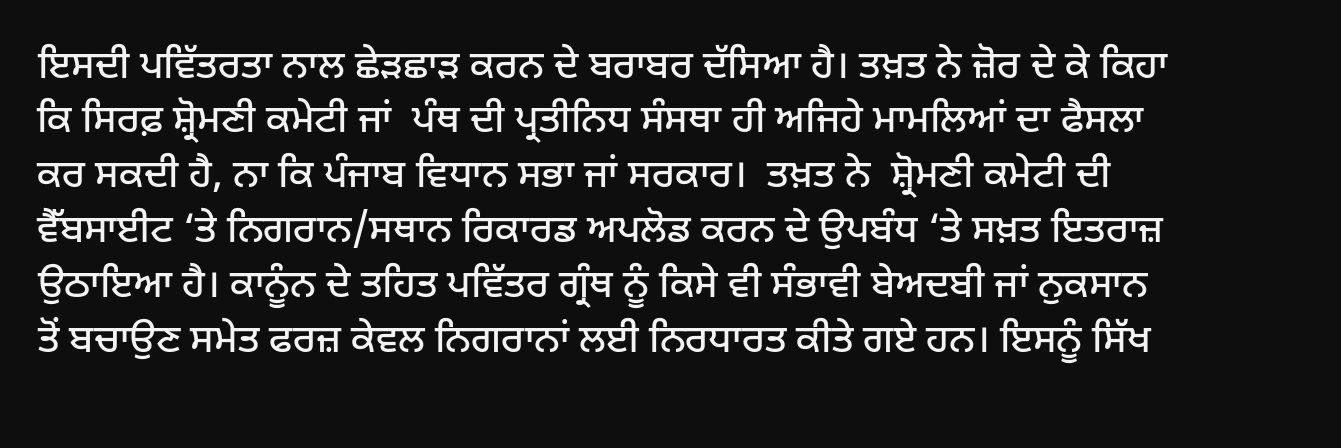ਇਸਦੀ ਪਵਿੱਤਰਤਾ ਨਾਲ ਛੇੜਛਾੜ ਕਰਨ ਦੇ ਬਰਾਬਰ ਦੱਸਿਆ ਹੈ। ਤਖ਼ਤ ਨੇ ਜ਼ੋਰ ਦੇ ਕੇ ਕਿਹਾ ਕਿ ਸਿਰਫ਼ ਸ਼੍ਰੋਮਣੀ ਕਮੇਟੀ ਜਾਂ  ਪੰਥ ਦੀ ਪ੍ਰਤੀਨਿਧ ਸੰਸਥਾ ਹੀ ਅਜਿਹੇ ਮਾਮਲਿਆਂ ਦਾ ਫੈਸਲਾ ਕਰ ਸਕਦੀ ਹੈ, ਨਾ ਕਿ ਪੰਜਾਬ ਵਿਧਾਨ ਸਭਾ ਜਾਂ ਸਰਕਾਰ।  ਤਖ਼ਤ ਨੇ  ਸ਼੍ਰੋਮਣੀ ਕਮੇਟੀ ਦੀ ਵੈੱਬਸਾਈਟ ‘ਤੇ ਨਿਗਰਾਨ/ਸਥਾਨ ਰਿਕਾਰਡ ਅਪਲੋਡ ਕਰਨ ਦੇ ਉਪਬੰਧ ‘ਤੇ ਸਖ਼ਤ ਇਤਰਾਜ਼ ਉਠਾਇਆ ਹੈ। ਕਾਨੂੰਨ ਦੇ ਤਹਿਤ ਪਵਿੱਤਰ ਗ੍ਰੰਥ ਨੂੰ ਕਿਸੇ ਵੀ ਸੰਭਾਵੀ ਬੇਅਦਬੀ ਜਾਂ ਨੁਕਸਾਨ ਤੋਂ ਬਚਾਉਣ ਸਮੇਤ ਫਰਜ਼ ਕੇਵਲ ਨਿਗਰਾਨਾਂ ਲਈ ਨਿਰਧਾਰਤ ਕੀਤੇ ਗਏ ਹਨ। ਇਸਨੂੰ ਸਿੱਖ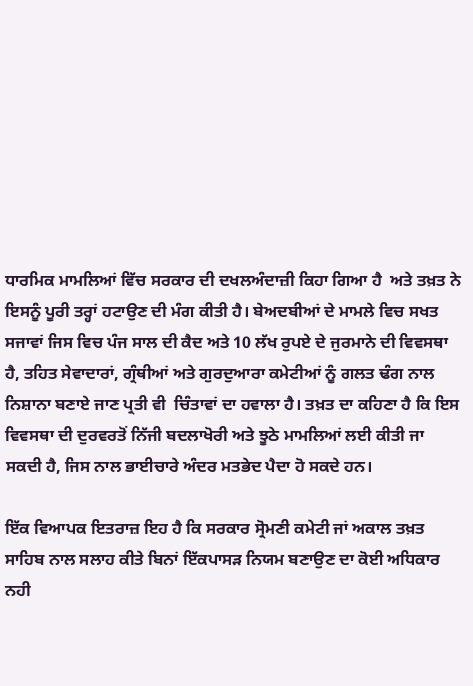ਧਾਰਮਿਕ ਮਾਮਲਿਆਂ ਵਿੱਚ ਸਰਕਾਰ ਦੀ ਦਖਲਅੰਦਾਜ਼ੀ ਕਿਹਾ ਗਿਆ ਹੈ  ਅਤੇ ਤਖ਼ਤ ਨੇ ਇਸਨੂੰ ਪੂਰੀ ਤਰ੍ਹਾਂ ਹਟਾਉਣ ਦੀ ਮੰਗ ਕੀਤੀ ਹੈ। ਬੇਅਦਬੀਆਂ ਦੇ ਮਾਮਲੇ ਵਿਚ ਸਖਤ ਸਜਾਵਾਂ ਜਿਸ ਵਿਚ ਪੰਜ ਸਾਲ ਦੀ ਕੈਦ ਅਤੇ 10 ਲੱਖ ਰੁਪਏ ਦੇ ਜੁਰਮਾਨੇ ਦੀ ਵਿਵਸਥਾ ਹੈ, ਤਹਿਤ ਸੇਵਾਦਾਰਾਂ, ਗ੍ਰੰਥੀਆਂ ਅਤੇ ਗੁਰਦੁਆਰਾ ਕਮੇਟੀਆਂ ਨੂੰ ਗਲਤ ਢੰਗ ਨਾਲ ਨਿਸ਼ਾਨਾ ਬਣਾਏ ਜਾਣ ਪ੍ਰਤੀ ਵੀ  ਚਿੰਤਾਵਾਂ ਦਾ ਹਵਾਲਾ ਹੈ। ਤਖ਼ਤ ਦਾ ਕਹਿਣਾ ਹੈ ਕਿ ਇਸ ਵਿਵਸਥਾ ਦੀ ਦੁਰਵਰਤੋਂ ਨਿੱਜੀ ਬਦਲਾਖੋਰੀ ਅਤੇ ਝੂਠੇ ਮਾਮਲਿਆਂ ਲਈ ਕੀਤੀ ਜਾ ਸਕਦੀ ਹੈ, ਜਿਸ ਨਾਲ ਭਾਈਚਾਰੇ ਅੰਦਰ ਮਤਭੇਦ ਪੈਦਾ ਹੋ ਸਕਦੇ ਹਨ।

ਇੱਕ ਵਿਆਪਕ ਇਤਰਾਜ਼ ਇਹ ਹੈ ਕਿ ਸਰਕਾਰ ਸ੍ਰੋਮਣੀ ਕਮੇਟੀ ਜਾਂ ਅਕਾਲ ਤਖ਼ਤ ਸਾਹਿਬ ਨਾਲ ਸਲਾਹ ਕੀਤੇ ਬਿਨਾਂ ਇੱਕਪਾਸੜ ਨਿਯਮ ਬਣਾਉਣ ਦਾ ਕੋਈ ਅਧਿਕਾਰ ਨਹੀ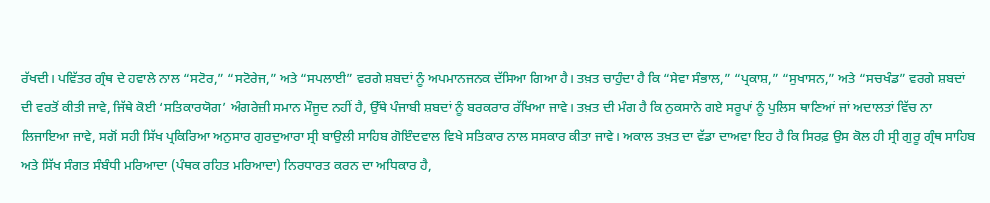ਰੱਖਦੀ। ਪਵਿੱਤਰ ਗ੍ਰੰਥ ਦੇ ਹਵਾਲੇ ਨਾਲ “ਸਟੋਰ,” “ਸਟੋਰੇਜ,” ਅਤੇ “ਸਪਲਾਈ” ਵਰਗੇ ਸ਼ਬਦਾਂ ਨੂੰ ਅਪਮਾਨਜਨਕ ਦੱਸਿਆ ਗਿਆ ਹੈ। ਤਖ਼ਤ ਚਾਹੁੰਦਾ ਹੈ ਕਿ “ਸੇਵਾ ਸੰਭਾਲ,” “ਪ੍ਰਕਾਸ਼,” “ਸੁਖਾਸਨ,” ਅਤੇ “ਸਚਖੰਡ” ਵਰਗੇ ਸ਼ਬਦਾਂ ਦੀ ਵਰਤੋਂ ਕੀਤੀ ਜਾਵੇ, ਜਿੱਥੇ ਕੋਈ ‘ਸਤਿਕਾਰਯੋਗ’ ਅੰਗਰੇਜ਼ੀ ਸਮਾਨ ਮੌਜੂਦ ਨਹੀਂ ਹੈ, ਉੱਥੇ ਪੰਜਾਬੀ ਸ਼ਬਦਾਂ ਨੂੰ ਬਰਕਰਾਰ ਰੱਖਿਆ ਜਾਵੇ। ਤਖ਼ਤ ਦੀ ਮੰਗ ਹੈ ਕਿ ਨੁਕਸਾਨੇ ਗਏ ਸਰੂਪਾਂ ਨੂੰ ਪੁਲਿਸ ਥਾਣਿਆਂ ਜਾਂ ਅਦਾਲਤਾਂ ਵਿੱਚ ਨਾ ਲਿਜਾਇਆ ਜਾਵੇ, ਸਗੋਂ ਸਹੀ ਸਿੱਖ ਪ੍ਰਕਿਰਿਆ ਅਨੁਸਾਰ ਗੁਰਦੁਆਰਾ ਸ੍ਰੀ ਬਾਉਲੀ ਸਾਹਿਬ ਗੋਇੰਦਵਾਲ ਵਿਖੇ ਸਤਿਕਾਰ ਨਾਲ ਸਸਕਾਰ ਕੀਤਾ ਜਾਵੇ। ਅਕਾਲ ਤਖ਼ਤ ਦਾ ਵੱਡਾ ਦਾਅਵਾ ਇਹ ਹੈ ਕਿ ਸਿਰਫ਼ ਉਸ ਕੋਲ ਹੀ ਸ੍ਰੀ ਗੁਰੂ ਗ੍ਰੰਥ ਸਾਹਿਬ ਅਤੇ ਸਿੱਖ ਸੰਗਤ ਸੰਬੰਧੀ ਮਰਿਆਦਾ (ਪੰਥਕ ਰਹਿਤ ਮਰਿਆਦਾ) ਨਿਰਧਾਰਤ ਕਰਨ ਦਾ ਅਧਿਕਾਰ ਹੈ,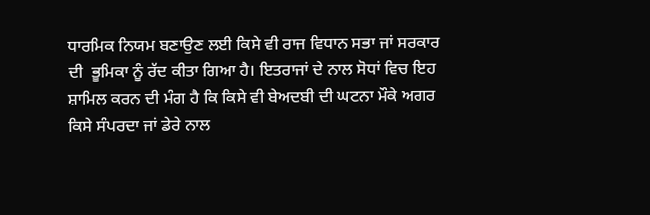ਧਾਰਮਿਕ ਨਿਯਮ ਬਣਾਉਣ ਲਈ ਕਿਸੇ ਵੀ ਰਾਜ ਵਿਧਾਨ ਸਭਾ ਜਾਂ ਸਰਕਾਰ ਦੀ  ਭੂਮਿਕਾ ਨੂੰ ਰੱਦ ਕੀਤਾ ਗਿਆ ਹੈ। ਇਤਰਾਜਾਂ ਦੇ ਨਾਲ ਸੋਧਾਂ ਵਿਚ ਇਹ ਸ਼ਾਮਿਲ ਕਰਨ ਦੀ ਮੰਗ ਹੈ ਕਿ ਕਿਸੇ ਵੀ ਬੇਅਦਬੀ ਦੀ ਘਟਨਾ ਮੌਕੇ ਅਗਰ ਕਿਸੇ ਸੰਪਰਦਾ ਜਾਂ ਡੇਰੇ ਨਾਲ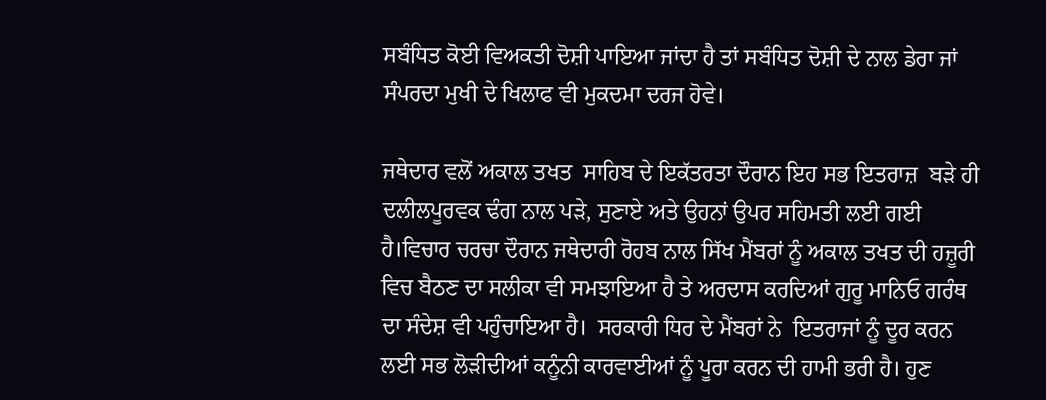ਸਬੰਧਿਤ ਕੋਈ ਵਿਅਕਤੀ ਦੋਸ਼ੀ ਪਾਇਆ ਜਾਂਦਾ ਹੈ ਤਾਂ ਸਬੰਧਿਤ ਦੋਸ਼ੀ ਦੇ ਨਾਲ ਡੇਰਾ ਜਾਂ ਸੰਪਰਦਾ ਮੁਖੀ ਦੇ ਖਿਲਾਫ ਵੀ ਮੁਕਦਮਾ ਦਰਜ ਹੋਵੇ।

ਜਥੇਦਾਰ ਵਲੋਂ ਅਕਾਲ ਤਖਤ  ਸਾਹਿਬ ਦੇ ਇਕੱਤਰਤਾ ਦੌਰਾਨ ਇਹ ਸਭ ਇਤਰਾਜ਼  ਬੜੇ ਹੀ ਦਲੀਲਪੂਰਵਕ ਢੰਗ ਨਾਲ ਪੜੇ, ਸੁਣਾਏ ਅਤੇ ਉਹਨਾਂ ਉਪਰ ਸਹਿਮਤੀ ਲਈ ਗਈ ਹੈ।ਵਿਚਾਰ ਚਰਚਾ ਦੌਰਾਨ ਜਥੇਦਾਰੀ ਰੋਹਬ ਨਾਲ ਸਿੱਖ ਮੈਂਬਰਾਂ ਨੂੰ ਅਕਾਲ ਤਖਤ ਦੀ ਹਜ਼ੂਰੀ ਵਿਚ ਬੈਠਣ ਦਾ ਸਲੀਕਾ ਵੀ ਸਮਝਾਇਆ ਹੈ ਤੇ ਅਰਦਾਸ ਕਰਦਿਆਂ ਗੁਰੂ ਮਾਨਿਓ ਗਰੰਥ ਦਾ ਸੰਦੇਸ਼ ਵੀ ਪਹੁੰਚਾਇਆ ਹੈ।  ਸਰਕਾਰੀ ਧਿਰ ਦੇ ਮੈਂਬਰਾਂ ਨੇ  ਇਤਰਾਜਾਂ ਨੂੰ ਦੂਰ ਕਰਨ ਲਈ ਸਭ ਲੋੜੀਦੀਆਂ ਕਨੂੰਨੀ ਕਾਰਵਾਈਆਂ ਨੂੰ ਪੂਰਾ ਕਰਨ ਦੀ ਹਾਮੀ ਭਰੀ ਹੈ। ਹੁਣ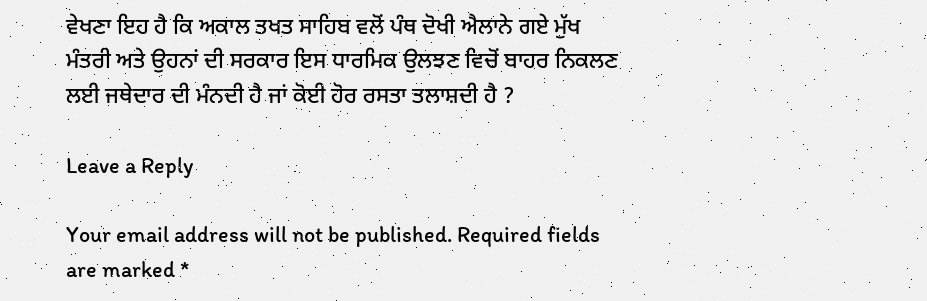ਵੇਖਣਾ ਇਹ ਹੈ ਕਿ ਅਕਾਲ ਤਖਤ ਸਾਹਿਬ ਵਲੋਂ ਪੰਥ ਦੋਖੀ ਐਲਾਨੇ ਗਏ ਮੁੱਖ ਮੰਤਰੀ ਅਤੇ ਉਹਨਾਂ ਦੀ ਸਰਕਾਰ ਇਸ ਧਾਰਮਿਕ ਉਲਝਣ ਵਿਚੋਂ ਬਾਹਰ ਨਿਕਲਣ ਲਈ ਜਥੇਦਾਰ ਦੀ ਮੰਨਦੀ ਹੈ ਜਾਂ ਕੋਈ ਹੋਰ ਰਸਤਾ ਤਲਾਸ਼ਦੀ ਹੈ ?

Leave a Reply

Your email address will not be published. Required fields are marked *